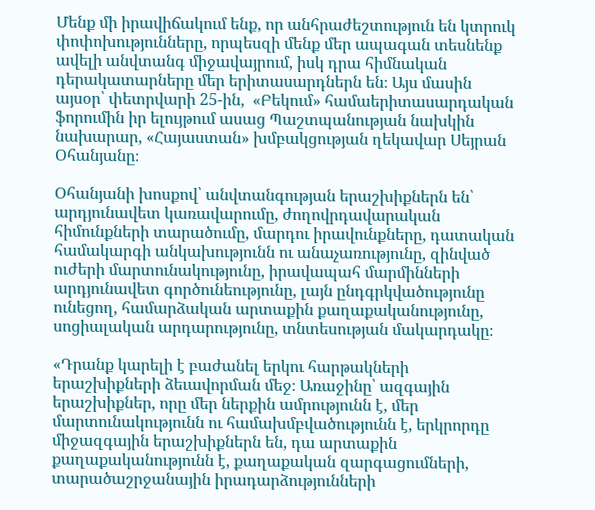Մենք մի իրավիճակում ենք, որ անհրաժեշտություն են կտրուկ փոփոխությունները, որպեսզի մենք մեր ապագան տեսնենք ավելի անվտանգ միջավայրում, իսկ դրա հիմնական դերակատարները մեր երիտասարդներն են։ Այս մասին այսօր՝ փետրվարի 25-ին,  «Բեկում» համաերիտասարդական ֆորումին իր ելույթում ասաց Պաշտպանության նախկին նախարար, «Հայաստան» խմբակցության ղեկավար Սեյրան Օհանյանը։

Օհանյանի խոսքով՝ անվտանգության երաշխիքներն են՝ արդյունավետ կառավարումը, ժողովրդավարական հիմունքների տարածումը, մարդու իրավունքները, դատական համակարգի անկախությունն ու անաչառությունը, զինված ուժերի մարտունակությունը, իրավապահ մարմինների արդյունավետ գործունեությունը, լայն ընդգրկվածությունը ունեցող, համարձական արտաքին քաղաքականությունը, սոցիալական արդարությունը, տնտեսության մակարդակը։

«Դրանք կարելի է բաժանել երկու հարթակների երաշխիքների ձեւավորման մեջ։ Առաջինը՝ ազգային երաշխիքներ, որը մեր ներքին ամրությունն է, մեր մարտունակությունն ու համախմբվածությունն է, երկրորդը միջազգային երաշխիքներն են, դա արտաքին քաղաքականությունն է, քաղաքական զարգացումների, տարածաշրջանային իրադարձությունների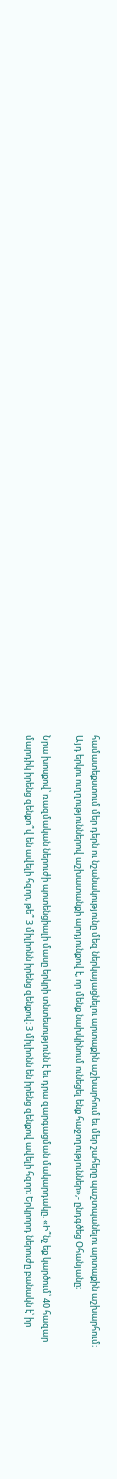համատեքստում մեր դերն ու նշանակությունը մեզ ներկայացնելու արտաքին աշխարհում եւ մեր շահերը պաշտպանելու արտաքին աշխարհում։ Այդ երկու ուղղություններով աշխատանքի արդյունքով է, որ մենք նախկինում ունեցել ենք հաջողություններ»,- ընդգծեց Օհանյանը։

Նրա խոսքով՝ ռազմական ներուժի պոտենցիալի մասը երկրի տնտեսությունն է եւ դրա զարգացման մակարդակը. «Ի՞նչ եք կարծում՝ 40 հազար մարդիկ իրենց զենքո՞վ են ավելի հզոր, թե՞ 3 միլիոնն իրենց զենքով։ 3 միլիոնն են իրենց զենքով ավելի հզոր։ Երկրորդ ներուժը բանակն է՝ իր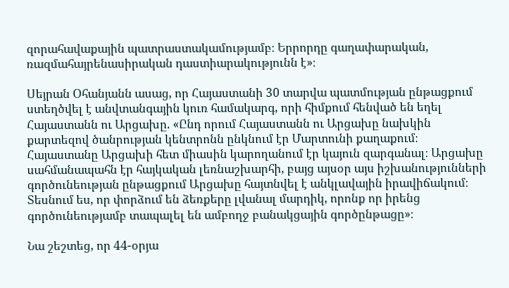զորահավաքային պատրաստակամությամբ։ Երրորդը գաղափարական, ռազմահայրենասիրական դաստիարակությունն է»։

Սեյրան Օհանյանն ասաց, որ Հայաստանի 30 տարվա պատմության ընթացքում ստեղծվել է անվտանգային կուռ համակարգ, որի հիմքում հենված են եղել Հայաստանն ու Արցախը. «Ընդ որում Հայաստանն ու Արցախը նախկին քարտեզով ծանրության կենտրոնն ընկնում էր Մարտունի քաղաքում։ Հայաստանը Արցախի հետ միասին կարողանում էր կայուն զարգանալ։ Արցախը սահմանապահն էր հայկական լեռնաշխարհի, բայց այսօր այս իշխանությունների գործունեության ընթացքում Արցախը հայտնվել է անկլավային իրավիճակում։ Տեսնում ես, որ փորձում են ձեռքերը լվանալ մարդիկ, որոնք որ իրենց գործունեությամբ տապալել են ամբողջ բանակցային գործընթացը»։

Նա շեշտեց, որ 44-օրյա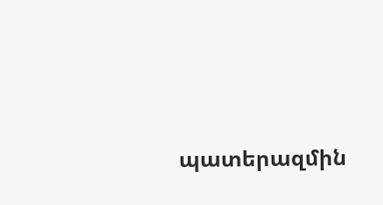պատերազմին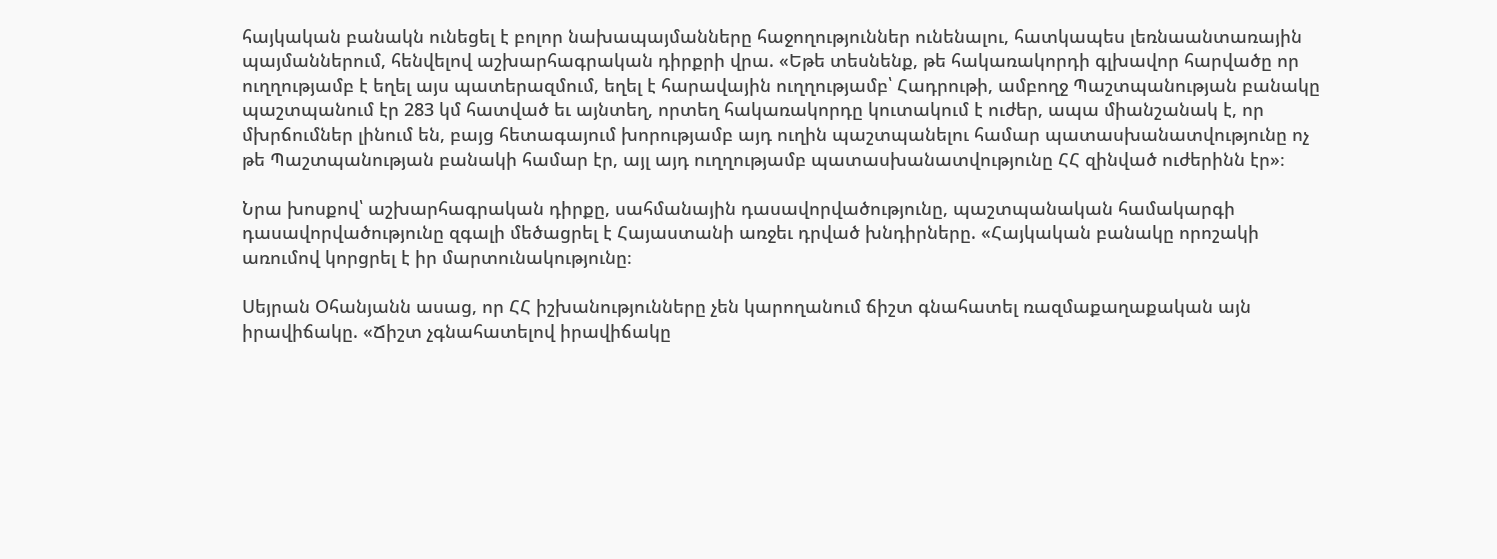հայկական բանակն ունեցել է բոլոր նախապայմանները հաջողություններ ունենալու, հատկապես լեռնաանտառային պայմաններում, հենվելով աշխարհագրական դիրքրի վրա. «Եթե տեսնենք, թե հակառակորդի գլխավոր հարվածը որ ուղղությամբ է եղել այս պատերազմում, եղել է հարավային ուղղությամբ՝ Հադրութի, ամբողջ Պաշտպանության բանակը պաշտպանում էր 283 կմ հատված եւ այնտեղ, որտեղ հակառակորդը կուտակում է ուժեր, ապա միանշանակ է, որ մխրճումներ լինում են, բայց հետագայում խորությամբ այդ ուղին պաշտպանելու համար պատասխանատվությունը ոչ թե Պաշտպանության բանակի համար էր, այլ այդ ուղղությամբ պատասխանատվությունը ՀՀ զինված ուժերինն էր»։

Նրա խոսքով՝ աշխարհագրական դիրքը, սահմանային դասավորվածությունը, պաշտպանական համակարգի դասավորվածությունը զգալի մեծացրել է Հայաստանի առջեւ դրված խնդիրները. «Հայկական բանակը որոշակի առումով կորցրել է իր մարտունակությունը։

Սեյրան Օհանյանն ասաց, որ ՀՀ իշխանությունները չեն կարողանում ճիշտ գնահատել ռազմաքաղաքական այն իրավիճակը. «Ճիշտ չգնահատելով իրավիճակը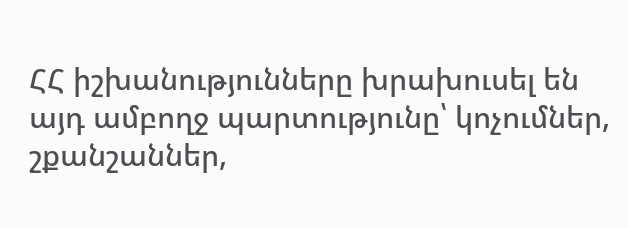ՀՀ իշխանությունները խրախուսել են այդ ամբողջ պարտությունը՝ կոչումներ, շքանշաններ,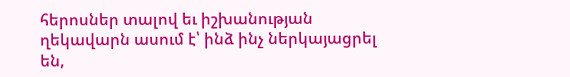հերոսներ տալով եւ իշխանության ղեկավարն ասում է՝ ինձ ինչ ներկայացրել են,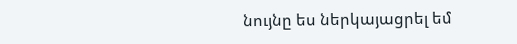նույնը ես ներկայացրել եմ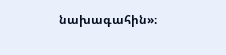նախագահին»։